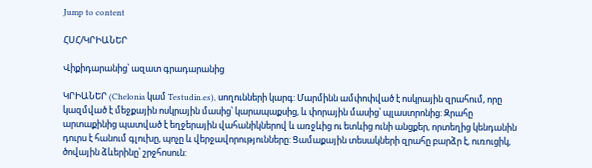Jump to content

ՀՍՀ/ԿՐԻԱՆԵՐ

Վիքիդարանից՝ ազատ գրադարանից

ԿՐԻԱՆԵՐ (Chelonia կամ Testudin.es), սողունների կարգ: Մարմինն ամփոփված է ոսկրային զրահում, որը կազմված է մեջքային ոսկրային մասից՝ կարապաքսից, և փորային մասից՝ պլաստրոնից: Զրահը արտաքինից պատված է եղջերային վահանիկներով և առջևից ու ետևից ունի անցքեր, որտեղից կենդանին դուրս է հանում գլուխը, պոչը և վերջավորությունները: Ցամաքային տեսակների զրահը բարձր է, ուռուցիկ, ծովային ձևերինը՝ շրջհոսուն: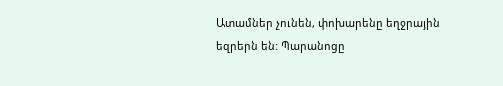Ատամներ չունեն, փոխարենը եղջրային եզրերն են: Պարանոցը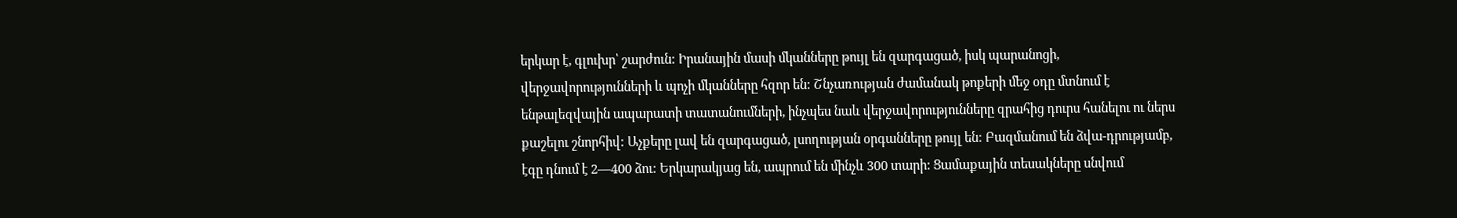երկար է, գլուխր՝ շարժուն: Իրանային մասի մկանները թույլ են զարգացած, իսկ պարանոցի, վերջավորությունների և պոչի մկանները հզոր են: Շնչառության ժամանակ թոքերի մեջ օդը մտնում է ենթալեզվային ապարատի տատանումների, ինչպես նաև վերջավորությունները զրահից դուրս հանելու ու ներս քաշելու շնորհիվ: Աչքերը լավ են զարգացած, լսողության օրգանները թույլ են: Բազմանում են ձվա-դրությամբ, էգը դնում է 2—400 ձու: Երկարակյաց են, ապրում են մինչև 300 տարի: Ցամաքային տեսակները սնվում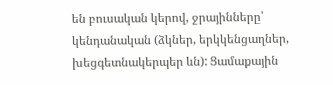են բուսական կերով, ջրայինները՝ կենդանական (ձկներ, երկկենցաղներ, խեցգետնակերպեր ևն): Ցամաքային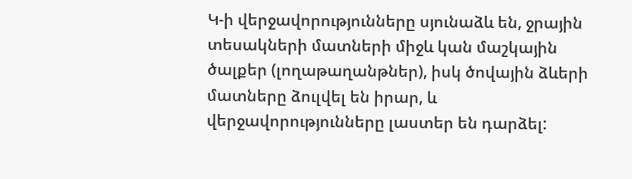Կ-ի վերջավորությունները սյունաձև են, ջրային տեսակների մատների միջև կան մաշկային ծալքեր (լողաթաղանթներ), իսկ ծովային ձևերի մատները ձուլվել են իրար, և վերջավորությունները լաստեր են դարձել: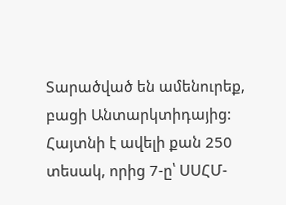Տարածված են ամենուրեք, բացի Անտարկտիդայից: Հայտնի է ավելի քան 250 տեսակ, որից 7-ը՝ ՍՍՀՄ-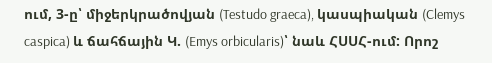ում, 3-ը՝ միջերկրածովյան (Testudo graeca), կասպիական (Clemys caspica) և ճահճային Կ. (Emys orbicularis)՝ նաև ՀՍՍՀ-ում: Որոշ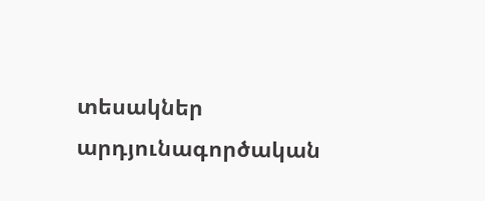տեսակներ արդյունագործական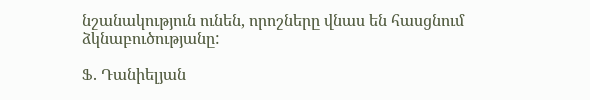նշանակություն ունեն, որոշները վնաս են հասցնում ձկնաբուծությանը:

Ֆ. Դանիելյան